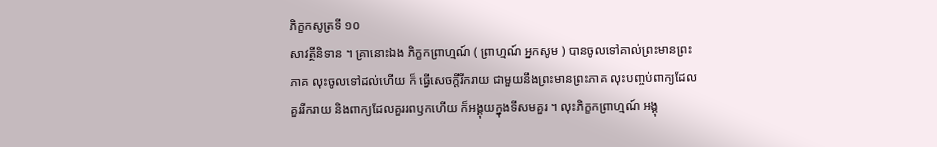ភិក្ខកសូត្រទី ១០
សាវត្ថីនិទាន ។ គ្រានោះឯង ភិក្ខកព្រាហ្មណ៍ ( ព្រាហ្មណ៍ អ្នកសូម ) បានចូលទៅគាល់ព្រះមានព្រះភាគ លុះចូលទៅដល់ហើយ ក៏ ធ្វើសេចក្តីរីករាយ ជាមួយនឹងព្រះមានព្រះភាគ លុះបញ្ចប់ពាក្យដែលគួររីករាយ និងពាក្យដែលគួររពឫកហើយ ក៏អង្គុយក្នុងទីសមគួរ ។ លុះភិក្ខកព្រាហ្មណ៍ អង្គុ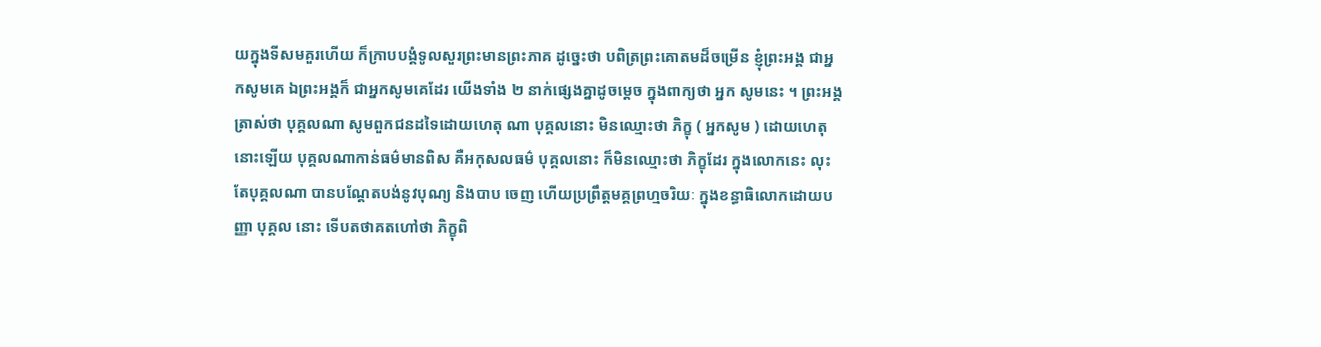យក្នុងទីសមគួរហើយ ក៏ក្រាបបង្គំទូលសួរព្រះមានព្រះភាគ ដូច្នេះថា បពិត្រព្រះគោតមដ៏ចម្រើន ខ្ញុំព្រះអង្គ ជាអ្នកសូមគេ ឯព្រះអង្គក៏ ជាអ្នកសូមគេដែរ យើងទាំង ២ នាក់ផ្សេងគ្នាដូចម្តេច ក្នុងពាក្យថា អ្នក សូមនេះ ។ ព្រះអង្គត្រាស់ថា បុគ្គលណា សូមពួកជនដទៃដោយហេតុ ណា បុគ្គលនោះ មិនឈ្មោះថា ភិក្ខុ ( អ្នកសូម ) ដោយហេតុនោះឡើយ បុគ្គលណាកាន់ធម៌មានពិស គឺអកុសលធម៌ បុគ្គលនោះ ក៏មិនឈ្មោះថា ភិក្ខុដែរ ក្នុងលោកនេះ លុះតែបុគ្គលណា បានបណ្តែតបង់នូវបុណ្យ និងបាប ចេញ ហើយប្រព្រឹត្តមគ្គព្រហ្មចរិយៈ ក្នុងខន្ធាធិលោកដោយបញ្ញា បុគ្គល នោះ ទើបតថាគតហៅថា ភិក្ខុពិ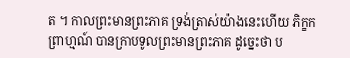ត ។ កាលព្រះមានព្រះភាគ ទ្រង់ត្រាស់យ៉ាងនេះហើយ ភិក្ខកព្រាហ្មណ៍ បានក្រាបទូលព្រះមានព្រះភាគ ដូច្នេះថា ប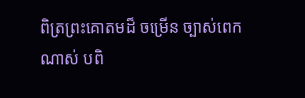ពិត្រព្រះគោតមដ៏ ចម្រើន ច្បាស់ពេកណាស់ បពិ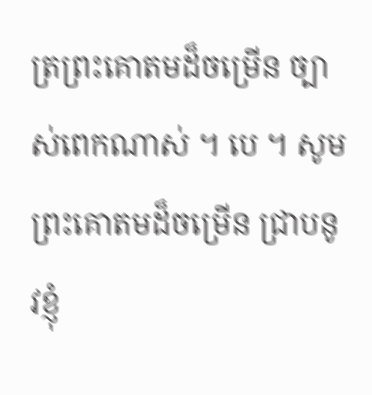ត្រព្រះគោតមដ៏ចម្រើន ច្បាស់ពេកណាស់ ។ បេ ។ សូមព្រះគោតមដ៏ចម្រើន ជ្រាបនូវខ្ញុំ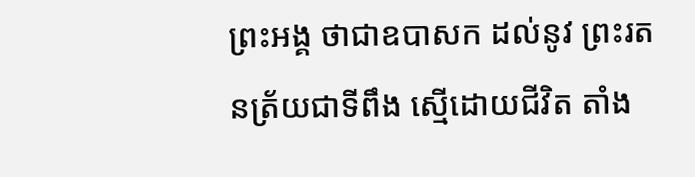ព្រះអង្គ ថាជាឧបាសក ដល់នូវ ព្រះរតនត្រ័យជាទីពឹង ស្មើដោយជីវិត តាំង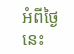អំពីថ្ងៃនេះ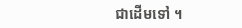ជាដើមទៅ ។